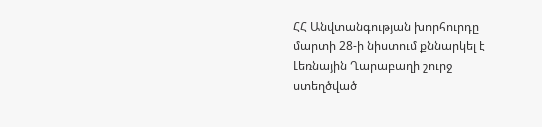ՀՀ Անվտանգության խորհուրդը մարտի 28-ի նիստում քննարկել է Լեռնային Ղարաբաղի շուրջ ստեղծված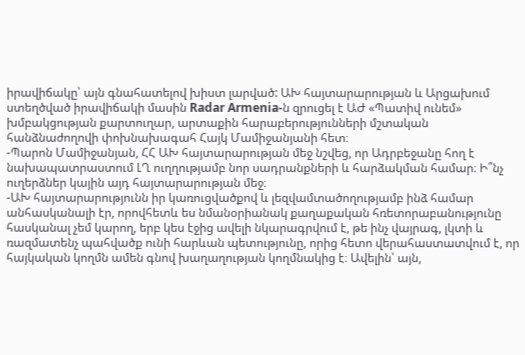իրավիճակը՝ այն գնահատելով խիստ լարված: ԱԽ հայտարարության և Արցախում ստեղծված իրավիճակի մասին Radar Armenia-ն զրուցել է ԱԺ «Պատիվ ունեմ» խմբակցության քարտուղար, արտաքին հարաբերությունների մշտական հանձնաժողովի փոխնախագահ Հայկ Մամիջանյանի հետ։
-Պարոն Մամիջանյան, ՀՀ ԱԽ հայտարարության մեջ նշվեց, որ Ադրբեջանը հող է նախապատրաստում ԼՂ ուղղությամբ նոր սադրանքների և հարձակման համար։ Ի՞նչ ուղերձներ կային այդ հայտարարության մեջ։
-ԱԽ հայտարարությունն իր կառուցվածքով և լեզվամտածողությամբ ինձ համար անհասկանալի էր, որովհետև ես նմանօրիանակ քաղաքական հռետորաբանությունը հասկանալ չեմ կարող, երբ կես էջից ավելի նկարագրվում է, թե ինչ վայրագ, լկտի և ռազմատենչ պահվածք ունի հարևան պետությունը, որից հետո վերահաստատվում է, որ հայկական կողմն ամեն գնով խաղաղության կողմնակից է։ Ավելին՝ այն,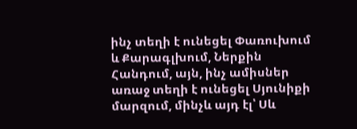ինչ տեղի է ունեցել Փառուխում և Քարագլխում, Ներքին Հանդում, այն, ինչ ամիսներ առաջ տեղի է ունեցել Սյունիքի մարզում, մինչև այդ էլ՝ Սև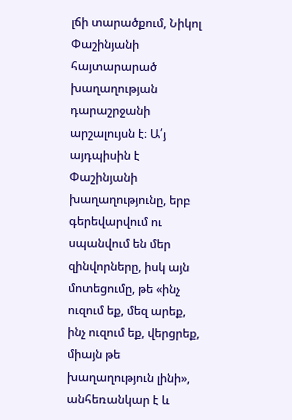լճի տարածքում, Նիկոլ Փաշինյանի հայտարարած խաղաղության դարաշրջանի արշալույսն է։ Ա՛յ այդպիսին է Փաշինյանի խաղաղությունը, երբ գերեվարվում ու սպանվում են մեր զինվորները, իսկ այն մոտեցումը, թե «ինչ ուզում եք, մեզ արեք, ինչ ուզում եք, վերցրեք, միայն թե խաղաղություն լինի», անհեռանկար է և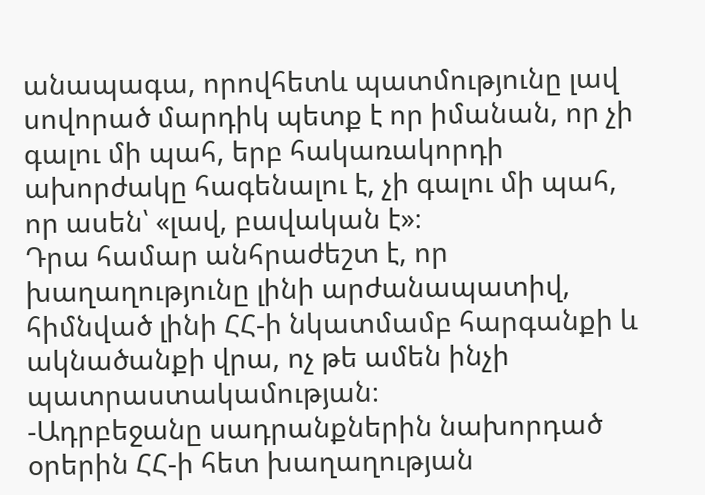անապագա, որովհետև պատմությունը լավ սովորած մարդիկ պետք է որ իմանան, որ չի գալու մի պահ, երբ հակառակորդի ախորժակը հագենալու է, չի գալու մի պահ, որ ասեն՝ «լավ, բավական է»։
Դրա համար անհրաժեշտ է, որ խաղաղությունը լինի արժանապատիվ, հիմնված լինի ՀՀ-ի նկատմամբ հարգանքի և ակնածանքի վրա, ոչ թե ամեն ինչի պատրաստակամության։
-Ադրբեջանը սադրանքներին նախորդած օրերին ՀՀ-ի հետ խաղաղության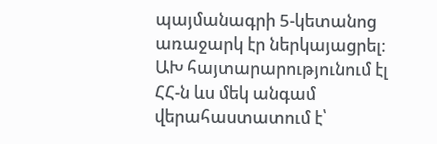պայմանագրի 5-կետանոց առաջարկ էր ներկայացրել։ ԱԽ հայտարարությունում էլ ՀՀ-ն ևս մեկ անգամ վերահաստատում է՝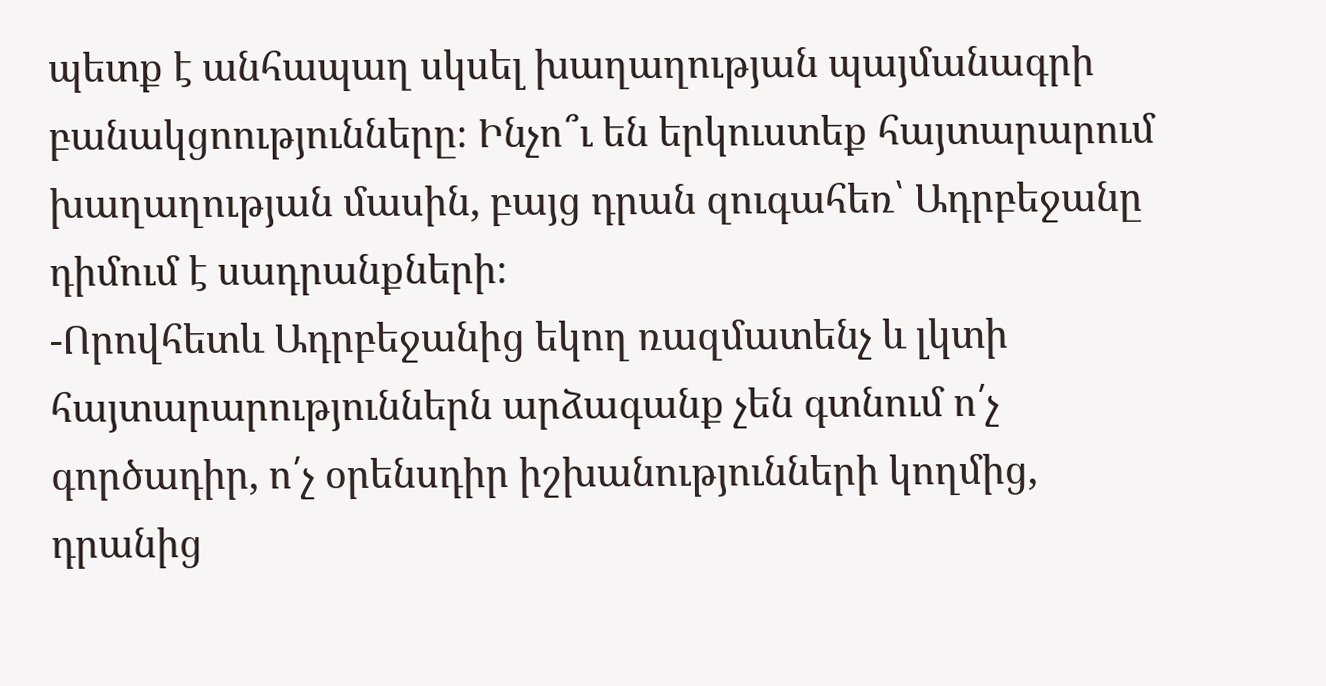պետք է անհապաղ սկսել խաղաղության պայմանագրի բանակցոությունները։ Ինչո՞ւ են երկուստեք հայտարարում խաղաղության մասին, բայց դրան զուգահեռ՝ Ադրբեջանը դիմում է սադրանքների։
-Որովհետև Ադրբեջանից եկող ռազմատենչ և լկտի հայտարարություններն արձագանք չեն գտնում ո՛չ գործադիր, ո՛չ օրենսդիր իշխանությունների կողմից, դրանից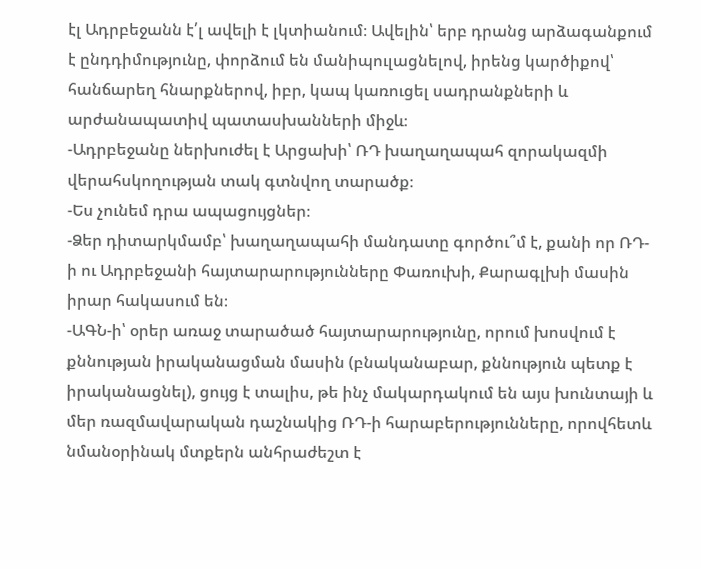էլ Ադրբեջանն է՛լ ավելի է լկտիանում։ Ավելին՝ երբ դրանց արձագանքում է ընդդիմությունը, փորձում են մանիպուլացնելով, իրենց կարծիքով՝ հանճարեղ հնարքներով, իբր, կապ կառուցել սադրանքների և արժանապատիվ պատասխանների միջև։
-Ադրբեջանը ներխուժել է Արցախի՝ ՌԴ խաղաղապահ զորակազմի վերահսկողության տակ գտնվող տարածք։
-Ես չունեմ դրա ապացույցներ։
-Ձեր դիտարկմամբ՝ խաղաղապահի մանդատը գործու՞մ է, քանի որ ՌԴ-ի ու Ադրբեջանի հայտարարությունները Փառուխի, Քարագլխի մասին իրար հակասում են։
-ԱԳՆ-ի՝ օրեր առաջ տարածած հայտարարությունը, որում խոսվում է քննության իրականացման մասին (բնականաբար, քննություն պետք է իրականացնել), ցույց է տալիս, թե ինչ մակարդակում են այս խունտայի և մեր ռազմավարական դաշնակից ՌԴ-ի հարաբերությունները, որովհետև նմանօրինակ մտքերն անհրաժեշտ է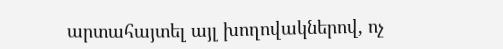արտահայտել այլ խողովակներով, ոչ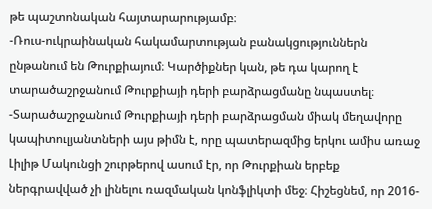թե պաշտոնական հայտարարությամբ։
-Ռուս-ուկրաինական հակամարտության բանակցություններն ընթանում են Թուրքիայում։ Կարծիքներ կան, թե դա կարող է տարածաշրջանում Թուրքիայի դերի բարձրացմանը նպաստել։
-Տարածաշրջանում Թուրքիայի դերի բարձրացման միակ մեղավորը կապիտուլյանտների այս թիմն է, որը պատերազմից երկու ամիս առաջ Լիլիթ Մակունցի շուրթերով ասում էր, որ Թուրքիան երբեք ներգրավված չի լինելու ռազմական կոնֆլիկտի մեջ։ Հիշեցնեմ, որ 2016-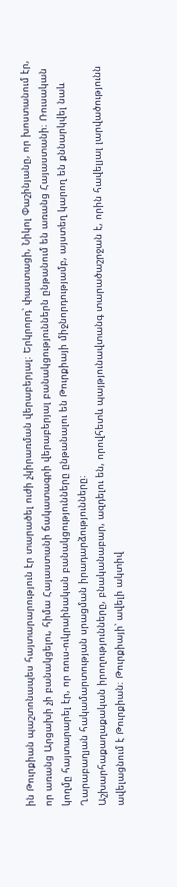ին Թուրքիան պաշտոնապես հայտարարություն էր տարածել ուժի չկիրառման վերաբերյալ։ Երկրորդ՝ փաստացի, Նիկոլ Փաշինյանը, որ խոստանում էր, որ առանց Արցախի չի բանակցելու, հիմա Հայաստանի ճակատագրի վերաբերյալ բանակցություններն ընթանում են առանց Հայաստանի։ Ռուսական կողմը հայտարարել էր, որ ռուս-ուկրաինական բանակցությունները ընթանալու են Թուրքիայի միջնորդությամբ, այստեղ կարող են քննարկվել նաև Ղարաբաղյան հակամարտության սրացման իրադարձությունները։
Աշխարհաքաղաքական իրողությունները, բնականաբար, ազդելու են, որովհետև պայթյունավտանգ տարածաշրջան է, որին հավելյալ լարվածությունն ավելացնում է Թուրքիան։ Թուրքիայի՝ ավելի ակտիվ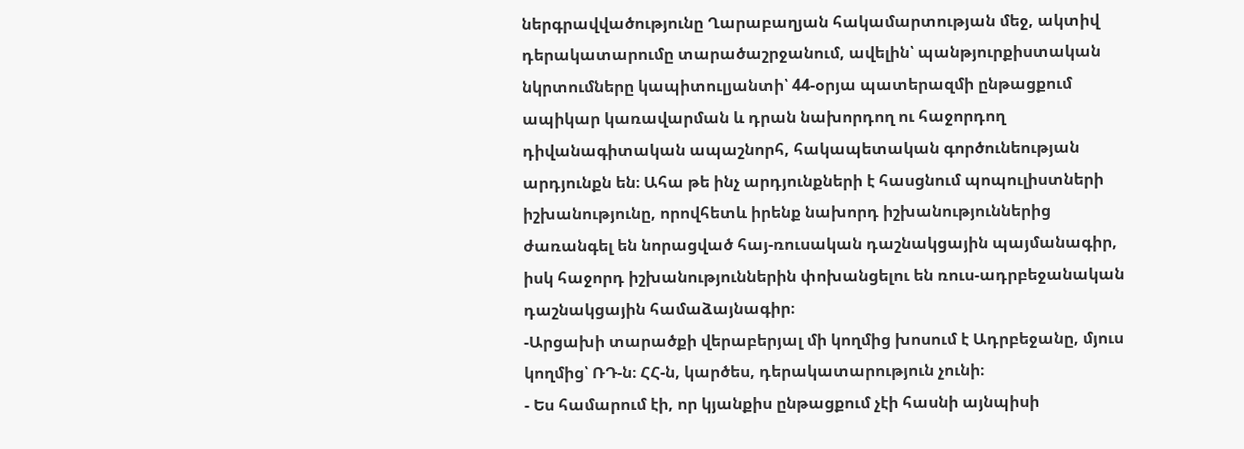ներգրավվածությունը Ղարաբաղյան հակամարտության մեջ, ակտիվ դերակատարումը տարածաշրջանում, ավելին՝ պանթյուրքիստական նկրտումները կապիտուլյանտի՝ 44-օրյա պատերազմի ընթացքում ապիկար կառավարման և դրան նախորդող ու հաջորդող դիվանագիտական ապաշնորհ, հակապետական գործունեության արդյունքն են։ Ահա թե ինչ արդյունքների է հասցնում պոպուլիստների իշխանությունը, որովհետև իրենք նախորդ իշխանություններից ժառանգել են նորացված հայ-ռուսական դաշնակցային պայմանագիր, իսկ հաջորդ իշխանություններին փոխանցելու են ռուս-ադրբեջանական դաշնակցային համաձայնագիր։
-Արցախի տարածքի վերաբերյալ մի կողմից խոսում է Ադրբեջանը, մյուս կողմից՝ ՌԴ-ն։ ՀՀ-ն, կարծես, դերակատարություն չունի։
- Ես համարում էի, որ կյանքիս ընթացքում չէի հասնի այնպիսի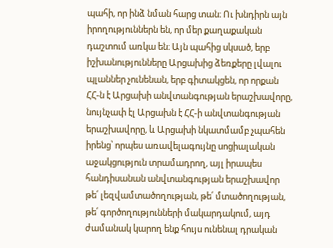պահի, որ ինձ նման հարց տան։ Ու խնդիրն այն իրողություններն են, որ մեր քաղաքական դաշտում առկա են։ Այն պահից սկսած, երբ իշխանությունները Արցախից ձեռքերը լվալու պլաններ չունենան, երբ գիտակցեն, որ որքան ՀՀ-ն է Արցախի անվտանգության երաշխավորը, նույնչափ էլ Արցախն է ՀՀ-ի անվտանգության երաշխավորը, և Արցախի նկատմամբ չպահեն իրենց՝ որպես առավելագույնը սոցիալական աջակցություն տրամադրող, այլ իրապես հանդիսանան անվտանգության երաշխավոր թե՛ լեզվամտածողության, թե՛ մտածողության, թե՛ գործողությունների մակարդակում, այդ ժամանակ կարող ենք հույս ունենալ դրական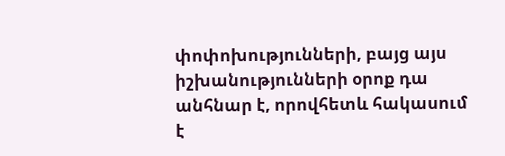փոփոխությունների, բայց այս իշխանությունների օրոք դա անհնար է, որովհետև հակասում է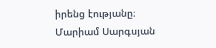իրենց էությանը։
Մարիամ Սարգսյան